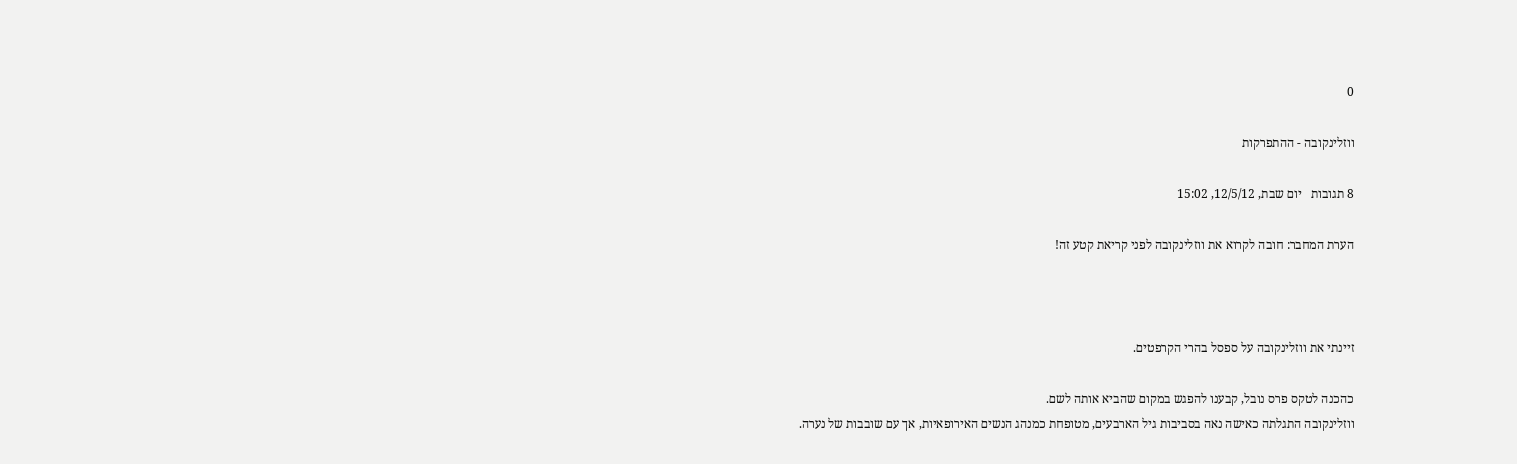0

ווזלינקובה - ההתפרקות

8 תגובות   יום שבת, 12/5/12, 15:02

הערת המחבר: חובה לקרוא את ווזלינקובה לפני קריאת קטע זה!



זיינתי את ווזלינקובה על ספסל בהרי הקרפטים.

כהכנה לטקס פרס נובל, קבענו להפגש במקום שהביא אותה לשם.
ווזלינקובה התגלתה כאישה נאה בסביבות גיל הארבעים, מטופחת כמנהג הנשים האירופאיות, אך עם שובבות של נערה.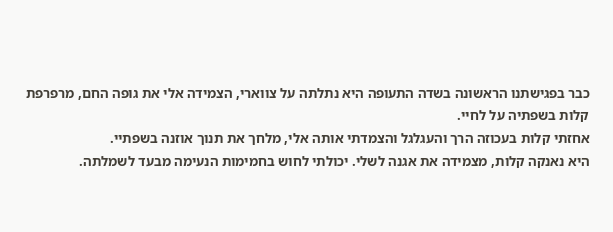כבר בפגישתנו הראשונה בשדה התעופה היא נתלתה על צווארי, הצמידה אלי את גופה החם, מרפרפת קלות בשפתיה על לחיי.
אחזתי קלות בעכוזה הרך והעגלגל והצמדתי אותה אלי, מלחך את תנוך אוזנה בשפתיי.
היא נאנקה קלות, מצמידה את אגנה לשלי. יכולתי לחוש בחמימות הנעימה מבעד לשמלתה.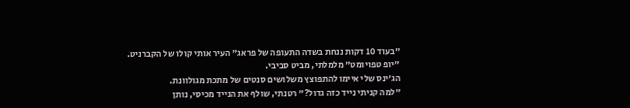"בעוד 10 דקות ננחת בשדה התעופה של פראג" העיר אותי קולו של הקברניט.
"יופ טפויומט" מלמלתי, מביט סביבי.
הג'ינס שלי איימו להתפוצץ משלושים סנטים של מתכת מגולוונת.
"למה קניתי נייד כזה גדול?" רטנתי, שולף את הנייד מכיסי, נותן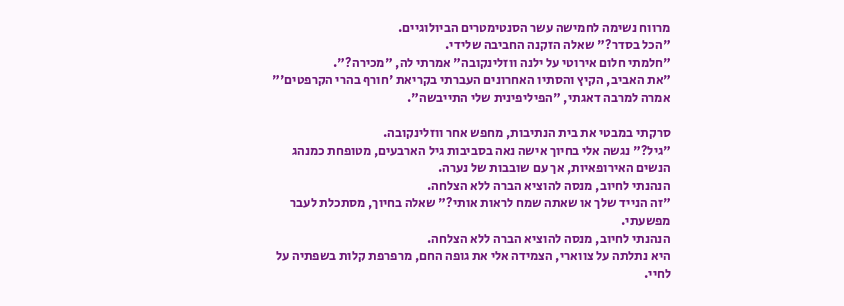מרווח נשימה לחמישה עשר הסנטימטרים הביולוגיים.
"הכל בסדר?" שאלה הזקנה החביבה שלידי.
"חלמתי חלום אירוטי על ילנה ווזלינקובה" אמרתי לה, "מכירה?".
"את האביב, הקיץ והסתיו האחרונים העברתי בקריאת 'חורף בהרי הקרפטים'" אמרה למרבה דאגתי, "הפיליפינית שלי התייבשה".

סרקתי במבטי את בית הנתיבות, מחפש אחר ווזלינקובה.
"גיל?" נגשה אלי בחיוך אישה נאה בסביבות גיל הארבעים, מטופחת כמנהג הנשים האירופאיות, אך עם שובבות של נערה.
הנהנתי לחיוב, מנסה להוציא הברה ללא הצלחה.
"זה הנייד שלך או שאתה שמח לראות אותי?" שאלה בחיוך, מסתכלת לעבר מפשעתי.
הנהנתי לחיוב, מנסה להוציא הברה ללא הצלחה.
היא נתלתה על צווארי, הצמידה אלי את גופה החם, מרפרפת קלות בשפתיה על לחיי.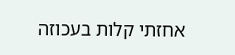אחזתי קלות בעכוזה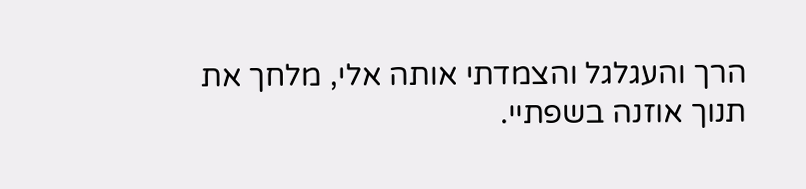הרך והעגלגל והצמדתי אותה אלי, מלחך את תנוך אוזנה בשפתיי.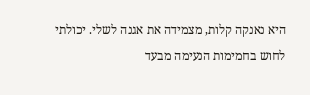היא נאנקה קלות, מצמידה את אגנה לשלי. יכולתי לחוש בחמימות הנעימה מבעד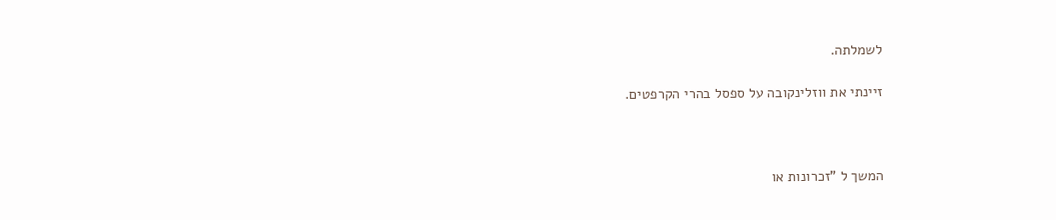לשמלתה.

זיינתי את ווזלינקובה על ספסל בהרי הקרפטים.



המשך ל "זכרונות או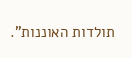תולדות האוננות".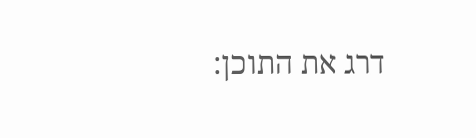דרג את התוכן: